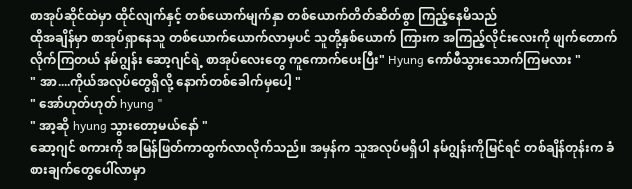စာအုပ်ဆိုင်ထဲမှာ ထိုင်လျက်နှင့် တစ်ယောက်မျက်နှာ တစ်ယောက်တိတ်ဆိတ်စွာ ကြည့်နေမိသည်
ထိုအချိန်မှာ စာအုပ်ရှာနေသူ တစ်ယောက်ယောက်လာမှပင် သူတို့နှစ်ယောက် ကြားက အကြည့်လိုင်းလေးကို ဖျက်တောက်လိုက်ကြတယ် နမ်ဂျွန်း ဆော့ဂျင်ရဲ့ စာအုပ်လေးတွေ ကူကောက်ပေးပြီး" Hyung ကော်ဖီသွားသောက်ကြမလား "
" အာ....ကိုယ်အလုပ်တွေရှိလို့ နောက်တစ်ခေါက်မှပေါ့ "
" အော်ဟုတ်ဟုတ် hyung "
" အာ့ဆို hyung သွားတော့မယ်နော် "
ဆော့ဂျင် စကားကို အမြန်ဖြတ်ကာထွက်လာလိုက်သည်။ အမှန်က သူအလုပ်မရှိပါ နမ်ဂျွန်းကိုမြင်ရင် တစ်ချိန်တုန်းက ခံစားချက်တွေပေါ်လာမှာ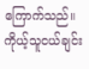ကြောက်သည်။ ကိုယ့်သူငယ်ချင်း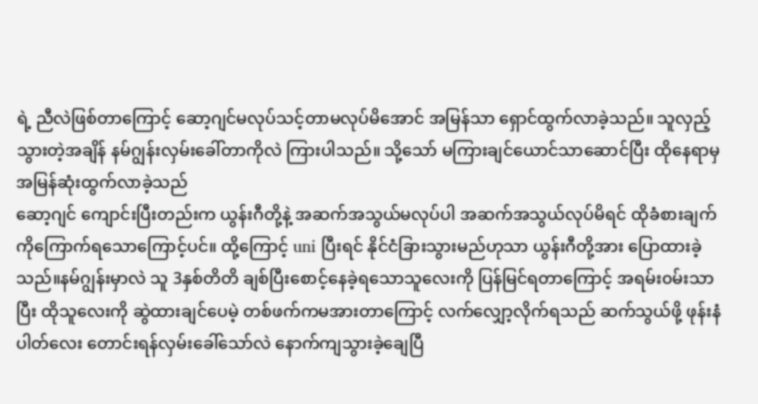ရဲ့ ညီလဲဖြစ်တာကြောင့် ဆော့ဂျင်မလုပ်သင့်တာမလုပ်မိအောင် အမြန်သာ ရှောင်ထွက်လာခဲ့သည်။ သူလှည့်သွားတဲ့အချိန် နမ်ဂျွန်းလှမ်းခေါ်တာကိုလဲ ကြားပါသည်။ သို့သော် မကြားချင်ယောင်သာဆောင်ပြီး ထိုနေရာမှအမြန်ဆုံးထွက်လာခဲ့သည်
ဆော့ဂျင် ကျောင်းပြီးတည်းက ယွန်းဂီတို့နဲ့ အဆက်အသွယ်မလုပ်ပါ အဆက်အသွယ်လုပ်မိရင် ထိုခံစားချက်ကိုကြောက်ရသောကြောင့်ပင်။ ထို့ကြောင့် uni ပြီးရင် နိုင်ငံခြားသွားမည်ဟုသာ ယွန်းဂီတို့အား ပြောထားခဲ့သည်။နမ်ဂျွန်းမှာလဲ သူ 3နှစ်တိတိ ချစ်ပြီးစောင့်နေခဲ့ရသောသူလေးကို ပြန်မြင်ရတာကြောင့် အရမ်း၀မ်းသာပြီး ထိုသူလေးကို ဆွဲထားချင်ပေမဲ့ တစ်ဖက်ကမအားတာကြောင့် လက်လျှော့လိုက်ရသည် ဆက်သွယ်ဖို့ ဖုန်းနံပါတ်လေး တောင်းရန်လှမ်းခေါ်သော်လဲ နောက်ကျသွားခဲ့ချေပြီ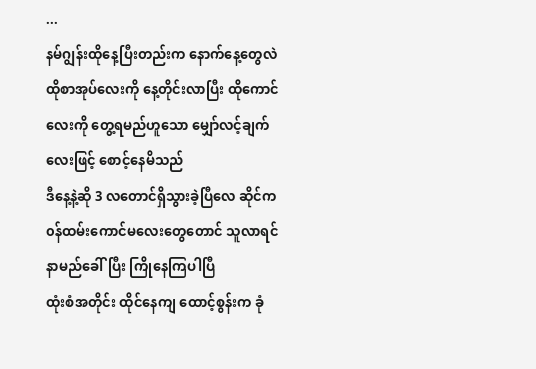...
နမ်ဂျွန်းထိုနေ့ပြီးတည်းက နောက်နေ့တွေလဲ ထိုစာအုပ်လေးကို နေ့တိုင်းလာပြီး ထိုကောင်လေးကို တွေ့ရမည်ဟူသော မျှော်လင့်ချက်လေးဖြင့် စောင့်နေမိသည်
ဒီနေ့နဲ့ဆို 3 လတောင်ရှိသွားခဲ့ပြီလေ ဆိုင်က ၀န်ထမ်းကောင်မလေးတွေတောင် သူလာရင် နာမည်ခေါ်ပြီး ကြိုနေကြပါပြီ
ထုံးစံအတိုင်း ထိုင်နေကျ ထောင့်စွန်းက ခုံ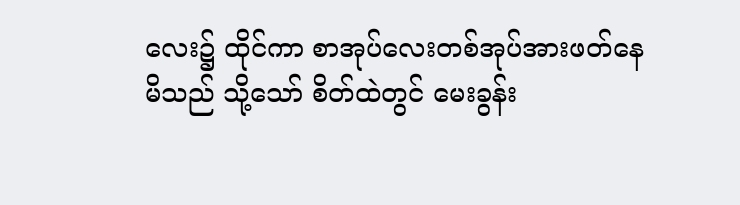လေး၌ ထိုင်ကာ စာအုပ်လေးတစ်အုပ်အားဖတ်နေမိသည် သို့သော် စိတ်ထဲတွင် မေးခွန်း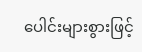ပေါင်းများစွားဖြင့်